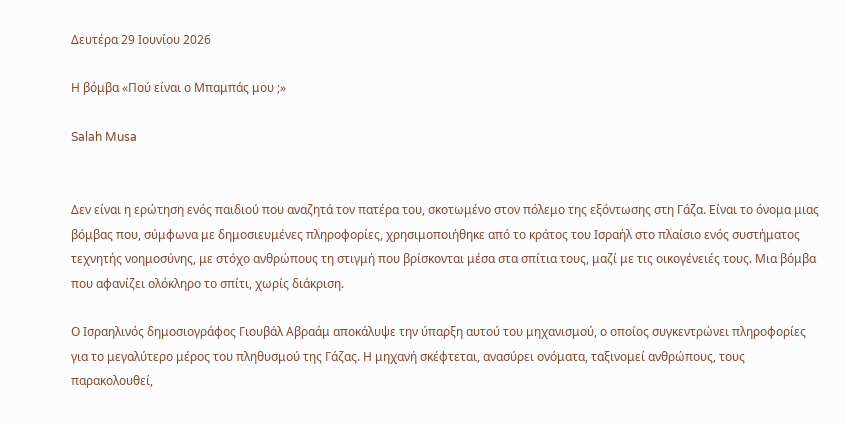Δευτέρα 29 Ιουνίου 2026

Η βόμβα «Πού είναι ο Μπαμπάς μου ;»

Salah Musa


Δεν είναι η ερώτηση ενός παιδιού που αναζητά τον πατέρα του, σκοτωμένο στον πόλεμο της εξόντωσης στη Γάζα. Είναι το όνομα μιας βόμβας που, σύμφωνα με δημοσιευμένες πληροφορίες, χρησιμοποιήθηκε από το κράτος του Ισραήλ στο πλαίσιο ενός συστήματος τεχνητής νοημοσύνης, με στόχο ανθρώπους τη στιγμή που βρίσκονται μέσα στα σπίτια τους, μαζί με τις οικογένειές τους. Μια βόμβα που αφανίζει ολόκληρο το σπίτι, χωρίς διάκριση.

Ο Ισραηλινός δημοσιογράφος Γιουβάλ Αβραάμ αποκάλυψε την ύπαρξη αυτού του μηχανισμού, ο οποίος συγκεντρώνει πληροφορίες για το μεγαλύτερο μέρος του πληθυσμού της Γάζας. Η μηχανή σκέφτεται, ανασύρει ονόματα, ταξινομεί ανθρώπους, τους παρακολουθεί,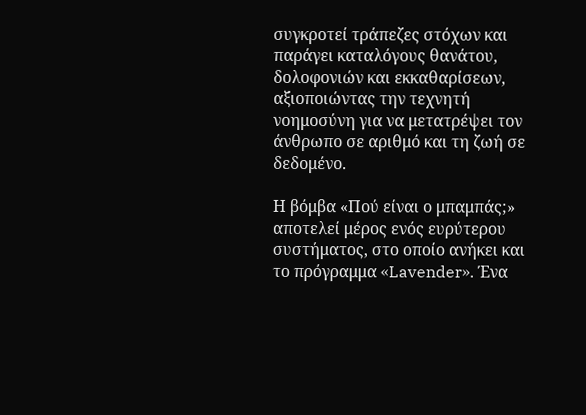συγκροτεί τράπεζες στόχων και παράγει καταλόγους θανάτου, δολοφονιών και εκκαθαρίσεων, αξιοποιώντας την τεχνητή νοημοσύνη για να μετατρέψει τον άνθρωπο σε αριθμό και τη ζωή σε δεδομένο.

Η βόμβα «Πού είναι ο μπαμπάς;» αποτελεί μέρος ενός ευρύτερου συστήματος, στο οποίο ανήκει και το πρόγραμμα «Lavender». Ένα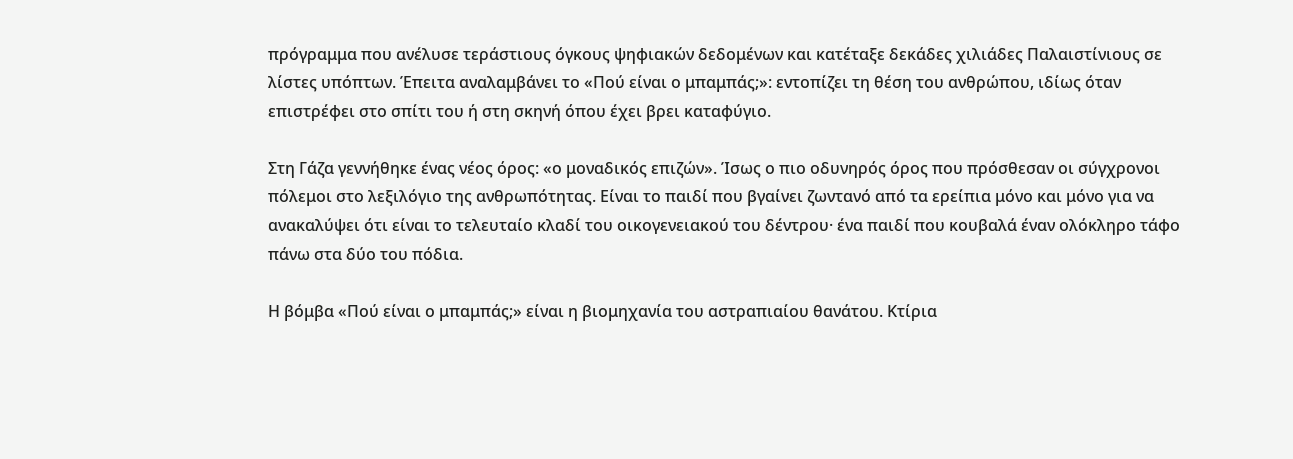πρόγραμμα που ανέλυσε τεράστιους όγκους ψηφιακών δεδομένων και κατέταξε δεκάδες χιλιάδες Παλαιστίνιους σε λίστες υπόπτων. Έπειτα αναλαμβάνει το «Πού είναι ο μπαμπάς;»: εντοπίζει τη θέση του ανθρώπου, ιδίως όταν επιστρέφει στο σπίτι του ή στη σκηνή όπου έχει βρει καταφύγιο.

Στη Γάζα γεννήθηκε ένας νέος όρος: «ο μοναδικός επιζών». Ίσως ο πιο οδυνηρός όρος που πρόσθεσαν οι σύγχρονοι πόλεμοι στο λεξιλόγιο της ανθρωπότητας. Είναι το παιδί που βγαίνει ζωντανό από τα ερείπια μόνο και μόνο για να ανακαλύψει ότι είναι το τελευταίο κλαδί του οικογενειακού του δέντρου· ένα παιδί που κουβαλά έναν ολόκληρο τάφο πάνω στα δύο του πόδια.

Η βόμβα «Πού είναι ο μπαμπάς;» είναι η βιομηχανία του αστραπιαίου θανάτου. Κτίρια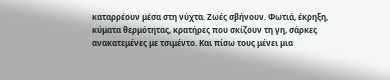καταρρέουν μέσα στη νύχτα. Ζωές σβήνουν. Φωτιά, έκρηξη, κύματα θερμότητας, κρατήρες που σκίζουν τη γη, σάρκες ανακατεμένες με τσιμέντο. Και πίσω τους μένει μια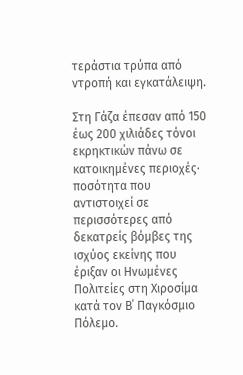τεράστια τρύπα από ντροπή και εγκατάλειψη.

Στη Γάζα έπεσαν από 150 έως 200 χιλιάδες τόνοι εκρηκτικών πάνω σε κατοικημένες περιοχές· ποσότητα που αντιστοιχεί σε περισσότερες από δεκατρείς βόμβες της ισχύος εκείνης που έριξαν οι Ηνωμένες Πολιτείες στη Χιροσίμα κατά τον Β΄ Παγκόσμιο Πόλεμο.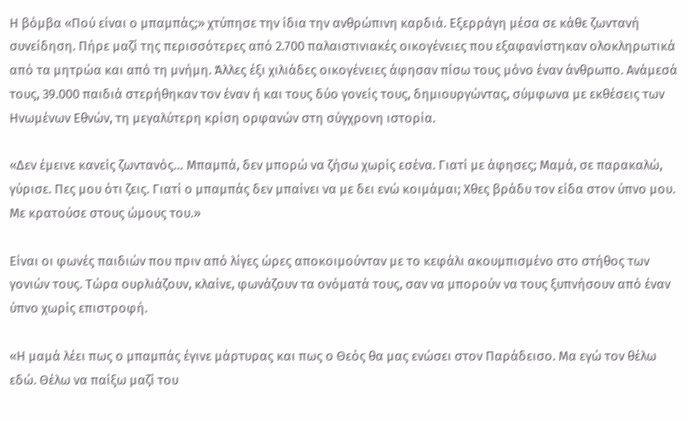Η βόμβα «Πού είναι ο μπαμπάς;» χτύπησε την ίδια την ανθρώπινη καρδιά. Εξερράγη μέσα σε κάθε ζωντανή συνείδηση. Πήρε μαζί της περισσότερες από 2.700 παλαιστινιακές οικογένειες που εξαφανίστηκαν ολοκληρωτικά από τα μητρώα και από τη μνήμη. Άλλες έξι χιλιάδες οικογένειες άφησαν πίσω τους μόνο έναν άνθρωπο. Ανάμεσά τους, 39.000 παιδιά στερήθηκαν τον έναν ή και τους δύο γονείς τους, δημιουργώντας, σύμφωνα με εκθέσεις των Ηνωμένων Εθνών, τη μεγαλύτερη κρίση ορφανών στη σύγχρονη ιστορία.

«Δεν έμεινε κανείς ζωντανός… Μπαμπά, δεν μπορώ να ζήσω χωρίς εσένα. Γιατί με άφησες; Μαμά, σε παρακαλώ, γύρισε. Πες μου ότι ζεις. Γιατί ο μπαμπάς δεν μπαίνει να με δει ενώ κοιμάμαι; Χθες βράδυ τον είδα στον ύπνο μου. Με κρατούσε στους ώμους του.»

Είναι οι φωνές παιδιών που πριν από λίγες ώρες αποκοιμούνταν με το κεφάλι ακουμπισμένο στο στήθος των γονιών τους. Τώρα ουρλιάζουν, κλαίνε, φωνάζουν τα ονόματά τους, σαν να μπορούν να τους ξυπνήσουν από έναν ύπνο χωρίς επιστροφή.

«Η μαμά λέει πως ο μπαμπάς έγινε μάρτυρας και πως ο Θεός θα μας ενώσει στον Παράδεισο. Μα εγώ τον θέλω εδώ. Θέλω να παίξω μαζί του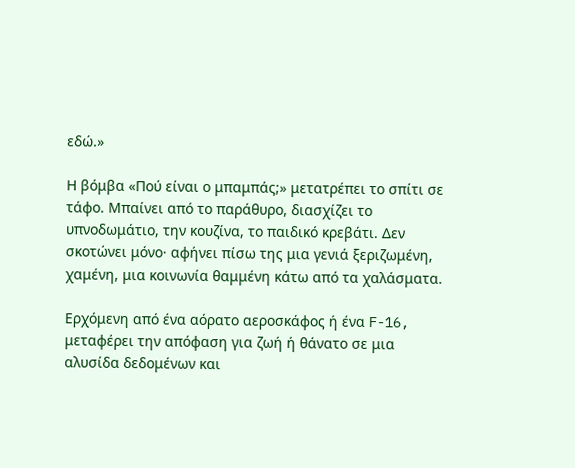εδώ.»

Η βόμβα «Πού είναι ο μπαμπάς;» μετατρέπει το σπίτι σε τάφο. Μπαίνει από το παράθυρο, διασχίζει το υπνοδωμάτιο, την κουζίνα, το παιδικό κρεβάτι. Δεν σκοτώνει μόνο· αφήνει πίσω της μια γενιά ξεριζωμένη, χαμένη, μια κοινωνία θαμμένη κάτω από τα χαλάσματα.

Ερχόμενη από ένα αόρατο αεροσκάφος ή ένα F-16, μεταφέρει την απόφαση για ζωή ή θάνατο σε μια αλυσίδα δεδομένων και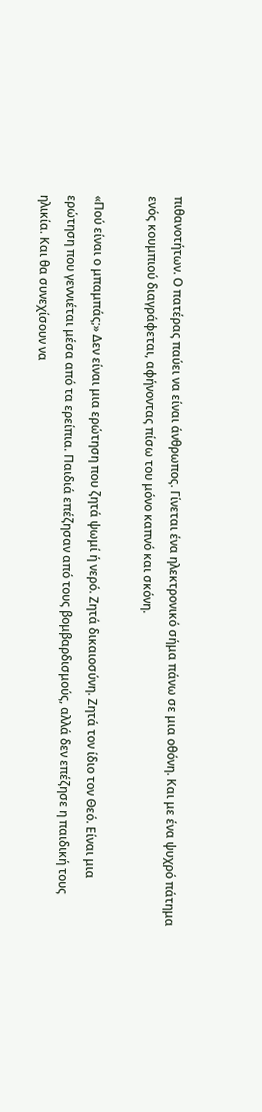πιθανοτήτων. Ο πατέρας παύει να είναι άνθρωπος. Γίνεται ένα ηλεκτρονικό σήμα πάνω σε μια οθόνη. Και με ένα ψυχρό πάτημα ενός κουμπιού διαγράφεται, αφήνοντας πίσω του μόνο καπνό και σκόνη.

«Πού είναι ο μπαμπάς;» Δεν είναι μια ερώτηση που ζητά ψωμί ή νερό. Ζητά δικαιοσύνη. Ζητά τον ίδιο τον Θεό. Είναι μια ερώτηση που γεννιέται μέσα από τα ερείπια. Παιδιά επέζησαν από τους βομβαρδισμούς, αλλά δεν επέζησε η παιδική τους ηλικία. Και θα συνεχίσουν να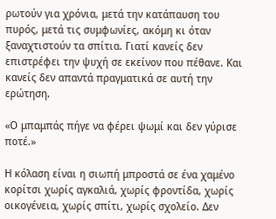ρωτούν για χρόνια, μετά την κατάπαυση του πυρός, μετά τις συμφωνίες, ακόμη κι όταν ξαναχτιστούν τα σπίτια. Γιατί κανείς δεν επιστρέφει την ψυχή σε εκείνον που πέθανε. Και κανείς δεν απαντά πραγματικά σε αυτή την ερώτηση.

«Ο μπαμπάς πήγε να φέρει ψωμί και δεν γύρισε ποτέ.»

Η κόλαση είναι η σιωπή μπροστά σε ένα χαμένο κορίτσι χωρίς αγκαλιά, χωρίς φροντίδα, χωρίς οικογένεια, χωρίς σπίτι, χωρίς σχολείο. Δεν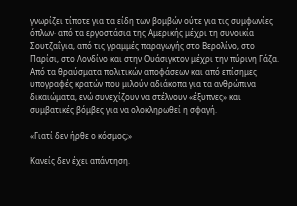γνωρίζει τίποτε για τα είδη των βομβών ούτε για τις συμφωνίες όπλων· από τα εργοστάσια της Αμερικής μέχρι τη συνοικία Σουτζαΐγια, από τις γραμμές παραγωγής στο Βερολίνο, στο Παρίσι, στο Λονδίνο και στην Ουάσιγκτον μέχρι την πύρινη Γάζα. Από τα θραύσματα πολιτικών αποφάσεων και από επίσημες υπογραφές κρατών που μιλούν αδιάκοπα για τα ανθρώπινα δικαιώματα, ενώ συνεχίζουν να στέλνουν «έξυπνες» και συμβατικές βόμβες για να ολοκληρωθεί η σφαγή.

«Γιατί δεν ήρθε ο κόσμος;»

Κανείς δεν έχει απάντηση.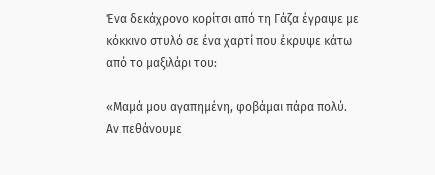Ένα δεκάχρονο κορίτσι από τη Γάζα έγραψε με κόκκινο στυλό σε ένα χαρτί που έκρυψε κάτω από το μαξιλάρι του:

«Μαμά μου αγαπημένη, φοβάμαι πάρα πολύ. Αν πεθάνουμε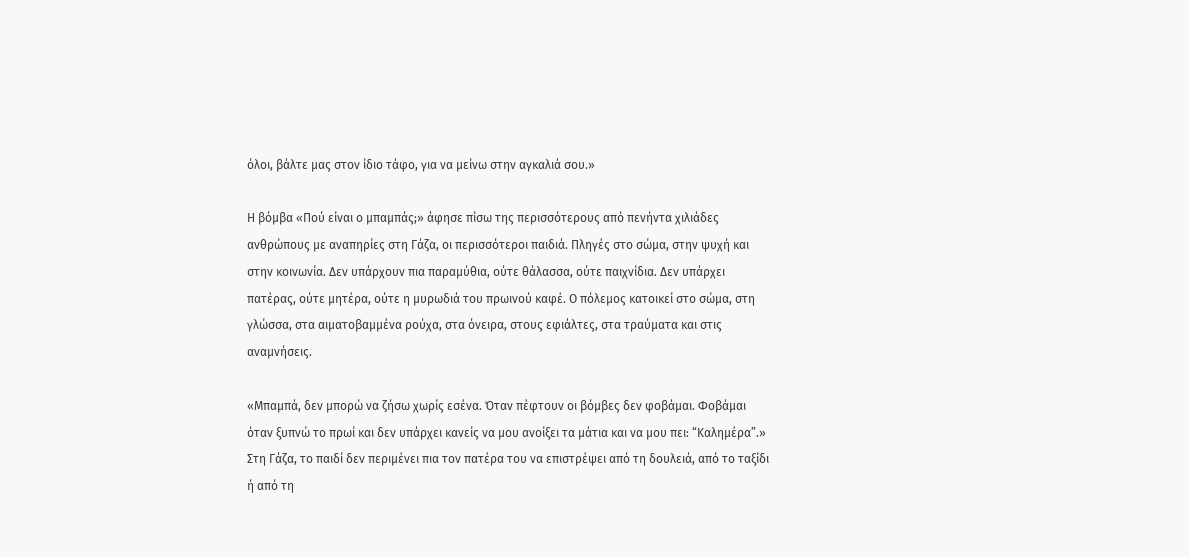όλοι, βάλτε μας στον ίδιο τάφο, για να μείνω στην αγκαλιά σου.»

Η βόμβα «Πού είναι ο μπαμπάς;» άφησε πίσω της περισσότερους από πενήντα χιλιάδες ανθρώπους με αναπηρίες στη Γάζα, οι περισσότεροι παιδιά. Πληγές στο σώμα, στην ψυχή και στην κοινωνία. Δεν υπάρχουν πια παραμύθια, ούτε θάλασσα, ούτε παιχνίδια. Δεν υπάρχει πατέρας, ούτε μητέρα, ούτε η μυρωδιά του πρωινού καφέ. Ο πόλεμος κατοικεί στο σώμα, στη γλώσσα, στα αιματοβαμμένα ρούχα, στα όνειρα, στους εφιάλτες, στα τραύματα και στις αναμνήσεις.

«Μπαμπά, δεν μπορώ να ζήσω χωρίς εσένα. Όταν πέφτουν οι βόμβες δεν φοβάμαι. Φοβάμαι όταν ξυπνώ το πρωί και δεν υπάρχει κανείς να μου ανοίξει τα μάτια και να μου πει: “Καλημέρα”.»
Στη Γάζα, το παιδί δεν περιμένει πια τον πατέρα του να επιστρέψει από τη δουλειά, από το ταξίδι ή από τη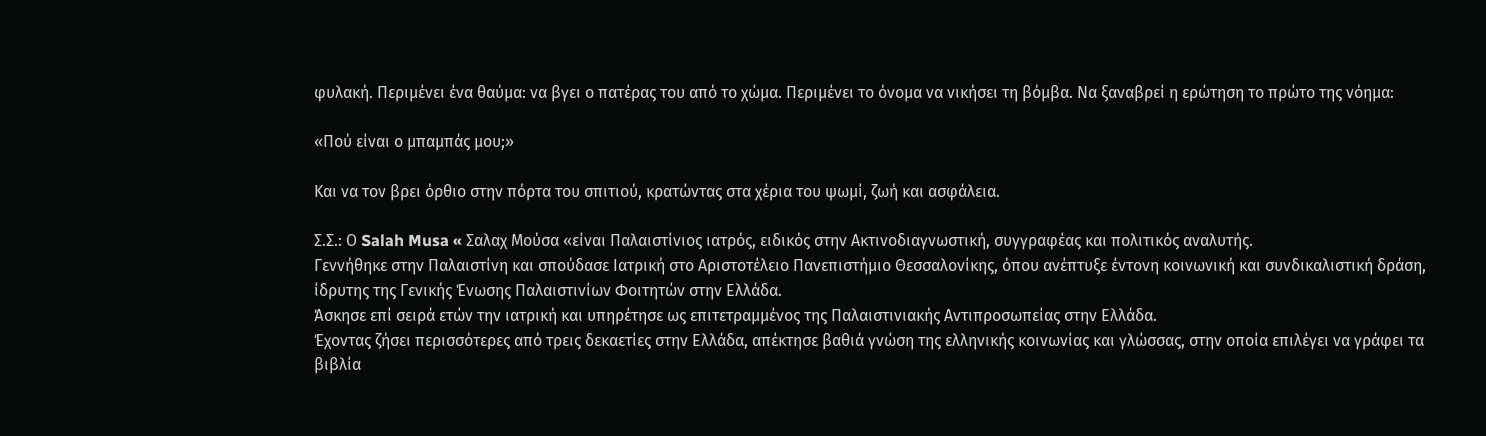φυλακή. Περιμένει ένα θαύμα: να βγει ο πατέρας του από το χώμα. Περιμένει το όνομα να νικήσει τη βόμβα. Να ξαναβρεί η ερώτηση το πρώτο της νόημα:

«Πού είναι ο μπαμπάς μου;»

Και να τον βρει όρθιο στην πόρτα του σπιτιού, κρατώντας στα χέρια του ψωμί, ζωή και ασφάλεια.

Σ.Σ.: Ο Salah Musa « Σαλαχ Μούσα «είναι Παλαιστίνιος ιατρός, ειδικός στην Ακτινοδιαγνωστική, συγγραφέας και πολιτικός αναλυτής.
Γεννήθηκε στην Παλαιστίνη και σπούδασε Ιατρική στο Αριστοτέλειο Πανεπιστήμιο Θεσσαλονίκης, όπου ανέπτυξε έντονη κοινωνική και συνδικαλιστική δράση, ίδρυτης της Γενικής Ένωσης Παλαιστινίων Φοιτητών στην Ελλάδα.
Άσκησε επί σειρά ετών την ιατρική και υπηρέτησε ως επιτετραμμένος της Παλαιστινιακής Αντιπροσωπείας στην Ελλάδα.
Έχοντας ζήσει περισσότερες από τρεις δεκαετίες στην Ελλάδα, απέκτησε βαθιά γνώση της ελληνικής κοινωνίας και γλώσσας, στην οποία επιλέγει να γράφει τα βιβλία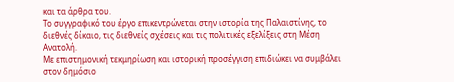και τα άρθρα του.
Το συγγραφικό του έργο επικεντρώνεται στην ιστορία της Παλαιστίνης, το διεθνές δίκαιο, τις διεθνείς σχέσεις και τις πολιτικές εξελίξεις στη Μέση Ανατολή.
Με επιστημονική τεκμηρίωση και ιστορική προσέγγιση επιδιώκει να συμβάλει στον δημόσιο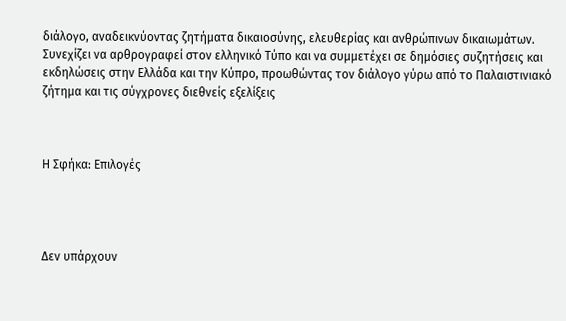διάλογο, αναδεικνύοντας ζητήματα δικαιοσύνης, ελευθερίας και ανθρώπινων δικαιωμάτων.
Συνεχίζει να αρθρογραφεί στον ελληνικό Τύπο και να συμμετέχει σε δημόσιες συζητήσεις και εκδηλώσεις στην Ελλάδα και την Κύπρο, προωθώντας τον διάλογο γύρω από το Παλαιστινιακό ζήτημα και τις σύγχρονες διεθνείς εξελίξεις



Η Σφήκα: Επιλογές




Δεν υπάρχουν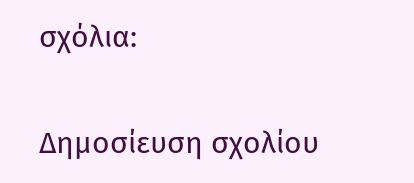σχόλια:

Δημοσίευση σχολίου